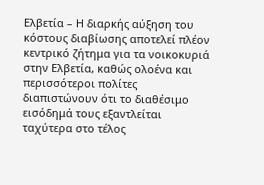Ελβετία – Η διαρκής αύξηση του κόστους διαβίωσης αποτελεί πλέον κεντρικό ζήτημα για τα νοικοκυριά στην Ελβετία, καθώς ολοένα και περισσότεροι πολίτες διαπιστώνουν ότι το διαθέσιμο εισόδημά τους εξαντλείται ταχύτερα στο τέλος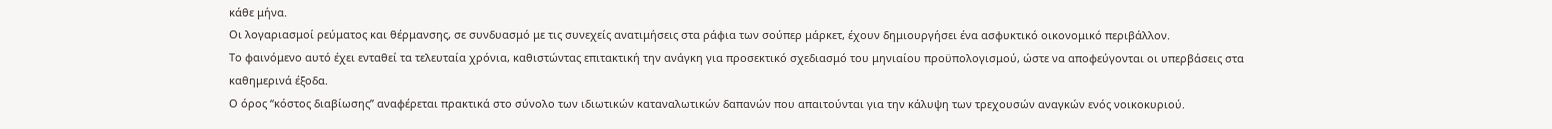κάθε μήνα.
Οι λογαριασμοί ρεύματος και θέρμανσης, σε συνδυασμό με τις συνεχείς ανατιμήσεις στα ράφια των σούπερ μάρκετ, έχουν δημιουργήσει ένα ασφυκτικό οικονομικό περιβάλλον.
Το φαινόμενο αυτό έχει ενταθεί τα τελευταία χρόνια, καθιστώντας επιτακτική την ανάγκη για προσεκτικό σχεδιασμό του μηνιαίου προϋπολογισμού, ώστε να αποφεύγονται οι υπερβάσεις στα καθημερινά έξοδα.
Ο όρος “κόστος διαβίωσης” αναφέρεται πρακτικά στο σύνολο των ιδιωτικών καταναλωτικών δαπανών που απαιτούνται για την κάλυψη των τρεχουσών αναγκών ενός νοικοκυριού.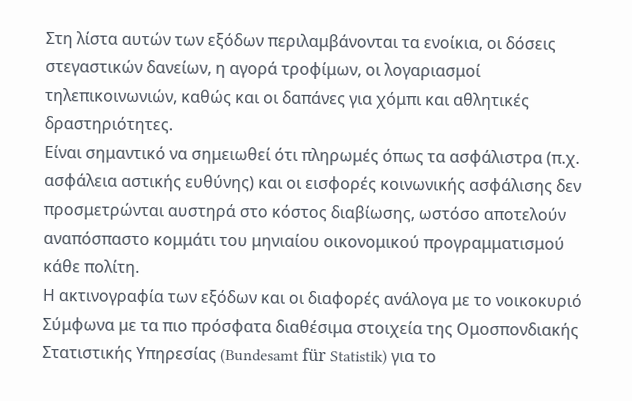Στη λίστα αυτών των εξόδων περιλαμβάνονται τα ενοίκια, οι δόσεις στεγαστικών δανείων, η αγορά τροφίμων, οι λογαριασμοί τηλεπικοινωνιών, καθώς και οι δαπάνες για χόμπι και αθλητικές δραστηριότητες.
Είναι σημαντικό να σημειωθεί ότι πληρωμές όπως τα ασφάλιστρα (π.χ. ασφάλεια αστικής ευθύνης) και οι εισφορές κοινωνικής ασφάλισης δεν προσμετρώνται αυστηρά στο κόστος διαβίωσης, ωστόσο αποτελούν αναπόσπαστο κομμάτι του μηνιαίου οικονομικού προγραμματισμού κάθε πολίτη.
Η ακτινογραφία των εξόδων και οι διαφορές ανάλογα με το νοικοκυριό
Σύμφωνα με τα πιο πρόσφατα διαθέσιμα στοιχεία της Ομοσπονδιακής Στατιστικής Υπηρεσίας (Bundesamt für Statistik) για το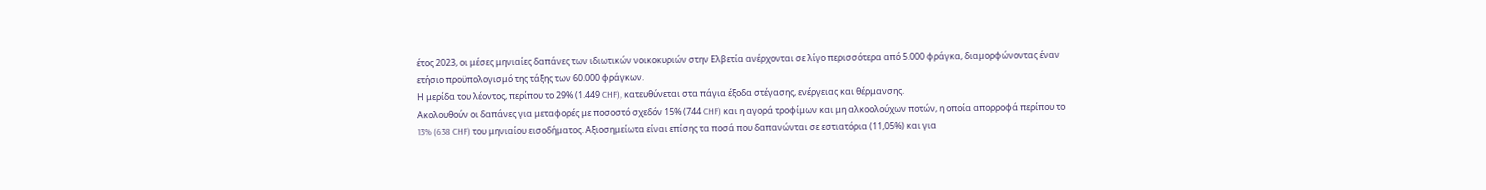έτος 2023, οι μέσες μηνιαίες δαπάνες των ιδιωτικών νοικοκυριών στην Ελβετία ανέρχονται σε λίγο περισσότερα από 5.000 φράγκα, διαμορφώνοντας έναν ετήσιο προϋπολογισμό της τάξης των 60.000 φράγκων.
Η μερίδα του λέοντος, περίπου το 29% (1.449 CHF), κατευθύνεται στα πάγια έξοδα στέγασης, ενέργειας και θέρμανσης.
Ακολουθούν οι δαπάνες για μεταφορές με ποσοστό σχεδόν 15% (744 CHF) και η αγορά τροφίμων και μη αλκοολούχων ποτών, η οποία απορροφά περίπου το 13% (638 CHF) του μηνιαίου εισοδήματος. Αξιοσημείωτα είναι επίσης τα ποσά που δαπανώνται σε εστιατόρια (11,05%) και για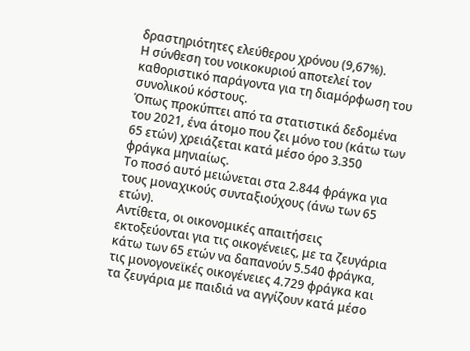δραστηριότητες ελεύθερου χρόνου (9,67%).
Η σύνθεση του νοικοκυριού αποτελεί τον καθοριστικό παράγοντα για τη διαμόρφωση του συνολικού κόστους.
Όπως προκύπτει από τα στατιστικά δεδομένα του 2021, ένα άτομο που ζει μόνο του (κάτω των 65 ετών) χρειάζεται κατά μέσο όρο 3.350 φράγκα μηνιαίως.
Το ποσό αυτό μειώνεται στα 2.844 φράγκα για τους μοναχικούς συνταξιούχους (άνω των 65 ετών).
Αντίθετα, οι οικονομικές απαιτήσεις εκτοξεύονται για τις οικογένειες, με τα ζευγάρια κάτω των 65 ετών να δαπανούν 5.540 φράγκα, τις μονογονεϊκές οικογένειες 4.729 φράγκα και τα ζευγάρια με παιδιά να αγγίζουν κατά μέσο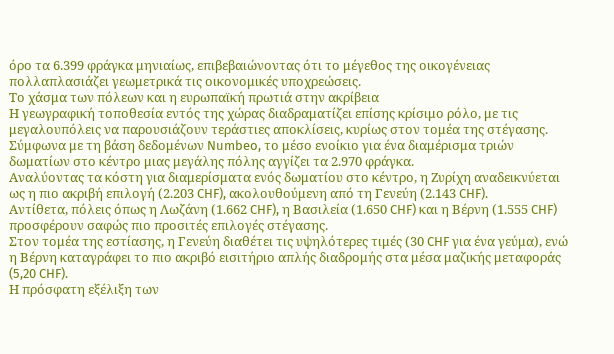όρο τα 6.399 φράγκα μηνιαίως, επιβεβαιώνοντας ότι το μέγεθος της οικογένειας πολλαπλασιάζει γεωμετρικά τις οικονομικές υποχρεώσεις.
Το χάσμα των πόλεων και η ευρωπαϊκή πρωτιά στην ακρίβεια
Η γεωγραφική τοποθεσία εντός της χώρας διαδραματίζει επίσης κρίσιμο ρόλο, με τις μεγαλουπόλεις να παρουσιάζουν τεράστιες αποκλίσεις, κυρίως στον τομέα της στέγασης.
Σύμφωνα με τη βάση δεδομένων Numbeo, το μέσο ενοίκιο για ένα διαμέρισμα τριών δωματίων στο κέντρο μιας μεγάλης πόλης αγγίζει τα 2.970 φράγκα.
Αναλύοντας τα κόστη για διαμερίσματα ενός δωματίου στο κέντρο, η Ζυρίχη αναδεικνύεται ως η πιο ακριβή επιλογή (2.203 CHF), ακολουθούμενη από τη Γενεύη (2.143 CHF).
Αντίθετα, πόλεις όπως η Λωζάνη (1.662 CHF), η Βασιλεία (1.650 CHF) και η Βέρνη (1.555 CHF) προσφέρουν σαφώς πιο προσιτές επιλογές στέγασης.
Στον τομέα της εστίασης, η Γενεύη διαθέτει τις υψηλότερες τιμές (30 CHF για ένα γεύμα), ενώ η Βέρνη καταγράφει το πιο ακριβό εισιτήριο απλής διαδρομής στα μέσα μαζικής μεταφοράς (5,20 CHF).
Η πρόσφατη εξέλιξη των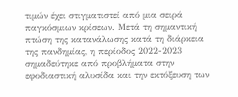τιμών έχει στιγματιστεί από μια σειρά παγκόσμιων κρίσεων. Μετά τη σημαντική πτώση της κατανάλωσης κατά τη διάρκεια της πανδημίας, η περίοδος 2022-2023 σημαδεύτηκε από προβλήματα στην εφοδιαστική αλυσίδα και την εκτόξευση των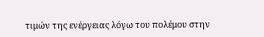τιμών της ενέργειας λόγω του πολέμου στην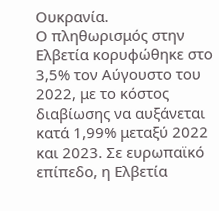Ουκρανία.
Ο πληθωρισμός στην Ελβετία κορυφώθηκε στο 3,5% τον Αύγουστο του 2022, με το κόστος διαβίωσης να αυξάνεται κατά 1,99% μεταξύ 2022 και 2023. Σε ευρωπαϊκό επίπεδο, η Ελβετία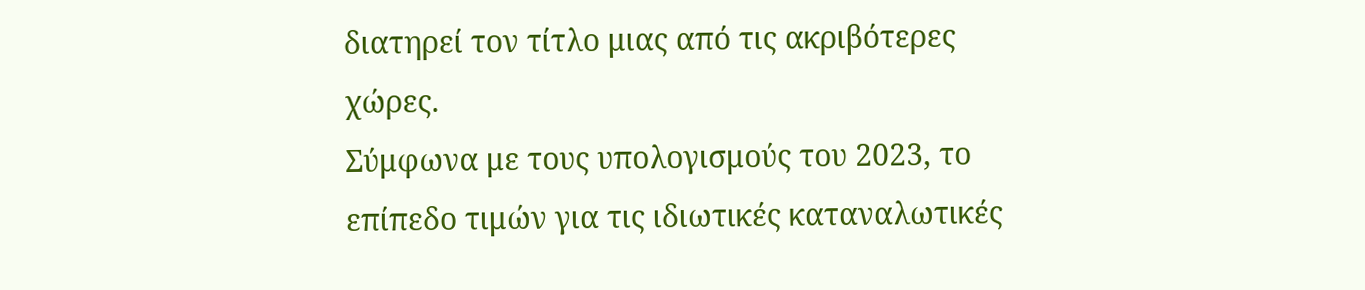διατηρεί τον τίτλο μιας από τις ακριβότερες χώρες.
Σύμφωνα με τους υπολογισμούς του 2023, το επίπεδο τιμών για τις ιδιωτικές καταναλωτικές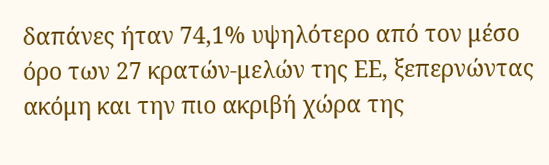δαπάνες ήταν 74,1% υψηλότερο από τον μέσο όρο των 27 κρατών-μελών της ΕΕ, ξεπερνώντας ακόμη και την πιο ακριβή χώρα της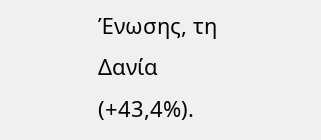Ένωσης, τη Δανία (+43,4%).